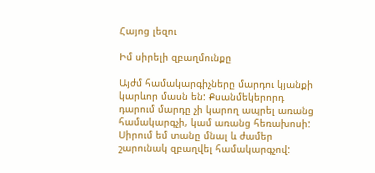Հայոց լեզու

Իմ սիրելի զբաղմունքը

Այժմ համակարգիչները մարդու կյանքի կարևոր մասն են: Քսանմեկերորդ դարում մարդը չի կարող ապրել առանց համակարգչի, կամ առանց հեռախոսի: Սիրում եմ տանը մնալ և ժամեր շարունակ զբաղվել համակարգչով: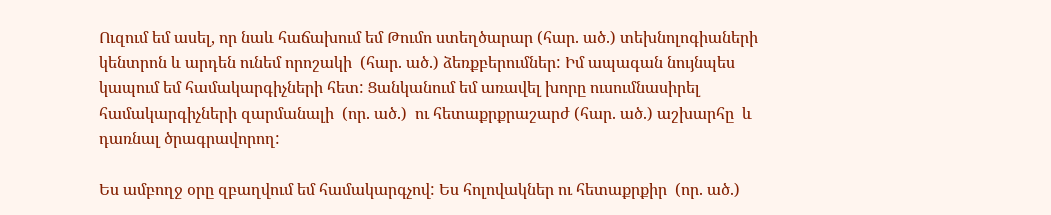Ուզում եմ ասել, որ նաև հաճախում եմ Թումո ստեղծարար (հար. ած.) տեխնոլոգիաների կենտրոն և արդեն ունեմ որոշակի  (հար. ած.) ձեռքբերումներ: Իմ ապագան նույնպես կապում եմ համակարգիչների հետ: Ցանկանում եմ առավել խորը ուսումնասիրել համակարգիչների զարմանալի  (որ. ած.)  ու հետաքրքրաշարժ (հար. ած.) աշխարհը  և դառնալ ծրագրավորող:

Ես ամբողջ օրը զբաղվում եմ համակարգչով: Ես հոլովակներ ու հետաքրքիր  (որ. ած.)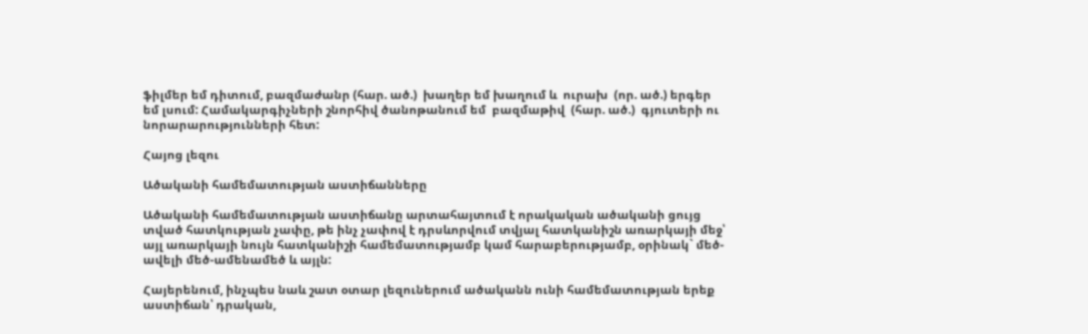ֆիլմեր եմ դիտում, բազմաժանր (հար. ած.)  խաղեր եմ խաղում և  ուրախ  (որ. ած.) երգեր եմ լսում: Համակարգիչների շնորհիվ ծանոթանում եմ  բազմաթիվ  (հար. ած.)  գյուտերի ու նորարարությունների հետ:

Հայոց լեզու

Ածականի համեմատության աստիճանները

Ածականի համեմատության աստիճանը արտահայտում է որակական ածականի ցույց տված հատկության չափը, թե ինչ չափով է դրսևորվում տվյալ հատկանիշն առարկայի մեջ՝ այլ առարկայի նույն հատկանիշի համեմատությամբ կամ հարաբերությամբ, օրինակ` մեծ-ավելի մեծ-ամենամեծ և այլն:

Հայերենում, ինչպես նաև շատ օտար լեզուներում ածականն ունի համեմատության երեք աստիճան՝ դրական,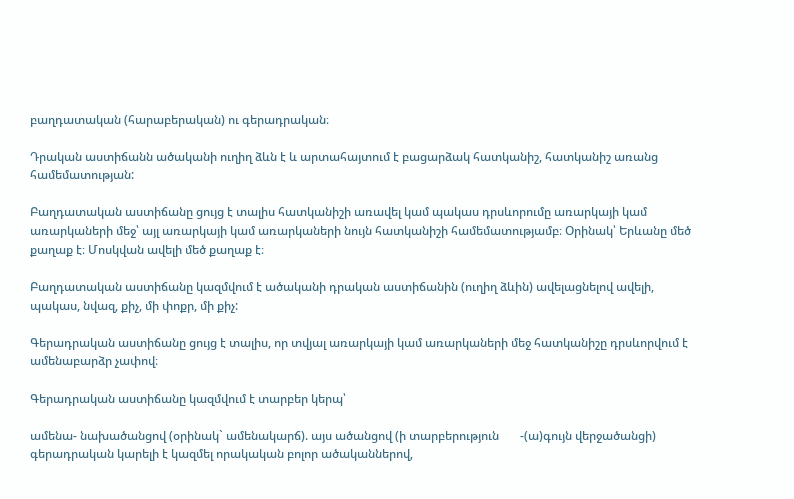բաղդատական (հարաբերական) ու գերադրական։

Դրական աստիճանն ածականի ուղիղ ձևն է և արտահայտում է բացարձակ հատկանիշ, հատկանիշ առանց համեմատության:

Բաղդատական աստիճանը ցույց է տալիս հատկանիշի առավել կամ պակաս դրսևորումը առարկայի կամ առարկաների մեջ՝ այլ առարկայի կամ առարկաների նույն հատկանիշի համեմատությամբ։ Օրինակ՝ Երևանը մեծ քաղաք է։ Մոսկվան ավելի մեծ քաղաք է։

Բաղդատական աստիճանը կազմվում է ածականի դրական աստիճանին (ուղիղ ձևին) ավելացնելով ավելի, պակաս, նվազ, քիչ, մի փոքր, մի քիչ:

Գերադրական աստիճանը ցույց է տալիս, որ տվյալ առարկայի կամ առարկաների մեջ հատկանիշը դրսևորվում է ամենաբարձր չափով։

Գերադրական աստիճանը կազմվում է տարբեր կերպ՝

ամենա- նախածանցով (օրինակ` ամենակարճ). այս ածանցով (ի տարբերություն       -(ա)գույն վերջածանցի) գերադրական կարելի է կազմել որակական բոլոր ածականներով,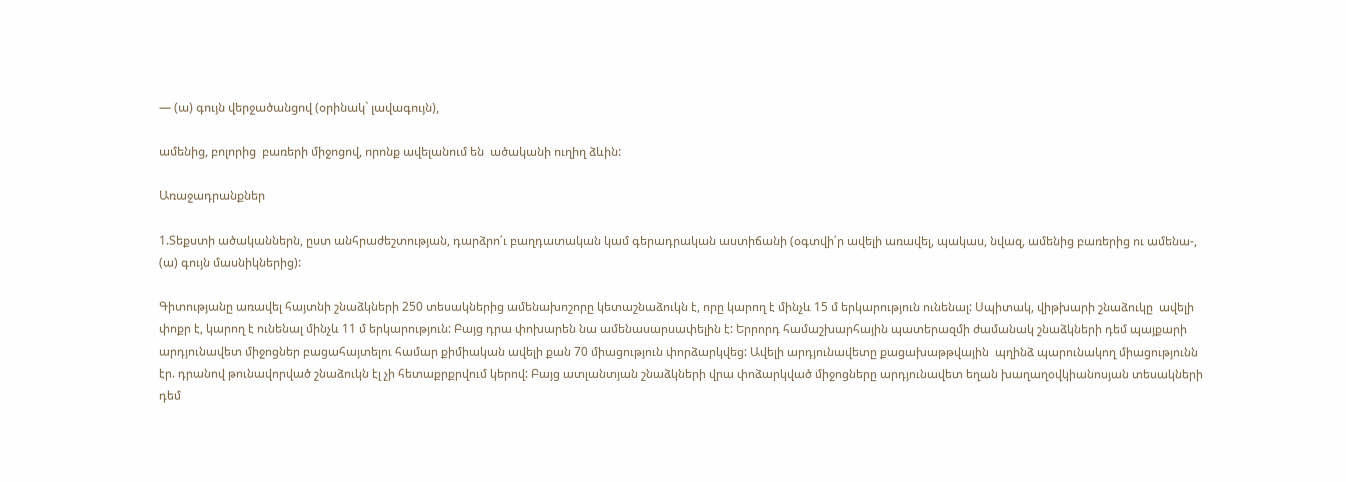— (ա) գույն վերջածանցով (օրինակ` լավագույն),

ամենից, բոլորից  բառերի միջոցով, որոնք ավելանում են  ածականի ուղիղ ձևին:

Առաջադրանքներ

1.Տեքստի ածականներն, ըստ անհրաժեշտության, դարձրո՛ւ բաղդատական կամ գերադրական աստիճանի (օգտվի՛ր ավելի առավել, պակաս, նվազ, ամենից բառերից ու ամենա-, (ա) գույն մասնիկներից):

Գիտությանը առավել հայտնի շնաձկների 250 տեսակներից ամենախոշորը կետաշնաձուկն է, որը կարող է մինչև 15 մ երկարություն ունենալ: Սպիտակ, վիթխարի շնաձուկը  ավելի փոքր է, կարող է ունենալ մինչև 11 մ երկարություն: Բայց դրա փոխարեն նա ամենասարսափելին է: Երրորդ համաշխարհային պատերազմի ժամանակ շնաձկների դեմ պայքարի արդյունավետ միջոցներ բացահայտելու համար քիմիական ավելի քան 70 միացություն փորձարկվեց: Ավելի արդյունավետը քացախաթթվային  պղինձ պարունակող միացությունն էր. դրանով թունավորված շնաձուկն էլ չի հետաքրքրվում կերով: Բայց ատլանտյան շնաձկների վրա փոձարկված միջոցները արդյունավետ եղան խաղաղօվկիանոսյան տեսակների դեմ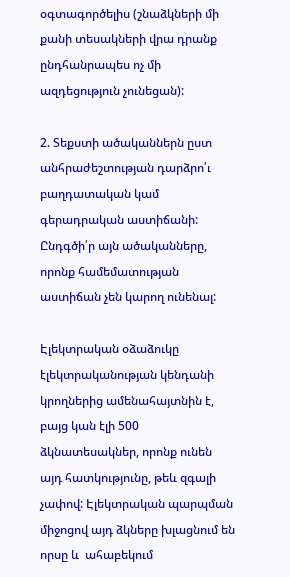օգտագործելիս (շնաձկների մի քանի տեսակների վրա դրանք ընդհանրապես ոչ մի ազդեցություն չունեցան):

2. Տեքստի ածականներն ըստ անհրաժեշտության դարձրո՛ւ բաղդատական կամ գերադրական աստիճանի: Ընդգծի՛ր այն ածականները, որոնք համեմատության աստիճան չեն կարող ունենալ:

Էլեկտրական օձաձուկը էլեկտրականության կենդանի կրողներից ամենահայտնին է, բայց կան էլի 500 ձկնատեսակներ, որոնք ունեն այդ հատկությունը, թեև զգալի չափով: Էլեկտրական պարպման միջոցով այդ ձկները խլացնում են որսը և  ահաբեկում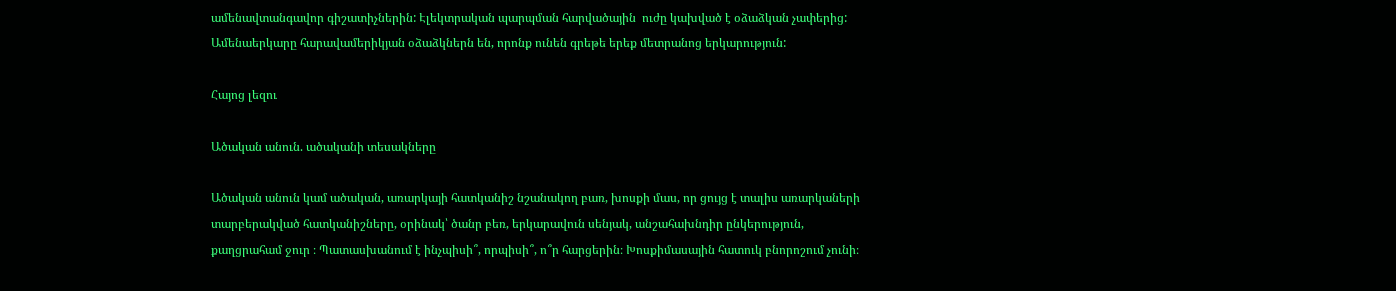ամենավտանգավոր գիշատիչներին: Էլեկտրական պարպման հարվածային  ուժը կախված է օձաձկան չափերից: Ամենաերկարը հարավամերիկյան օձաձկներն են, որոնք ունեն գրեթե երեք մետրանոց երկարություն:

Հայոց լեզու

Ածական անուն. ածականի տեսակները

Ածական անուն կամ ածական, առարկայի հատկանիշ նշանակող բառ, խոսքի մաս, որ ցույց է տալիս առարկաների տարբերակված հատկանիշները, օրինակ՝ ծանր բեռ, երկարավուն սենյակ, անշահախնդիր ընկերություն, քաղցրահամ ջուր ։ Պատասխանում է ինչպիսի՞, որպիսի՞, ո՞ր հարցերին։ Խոսքիմասային հատուկ բնորոշում չունի։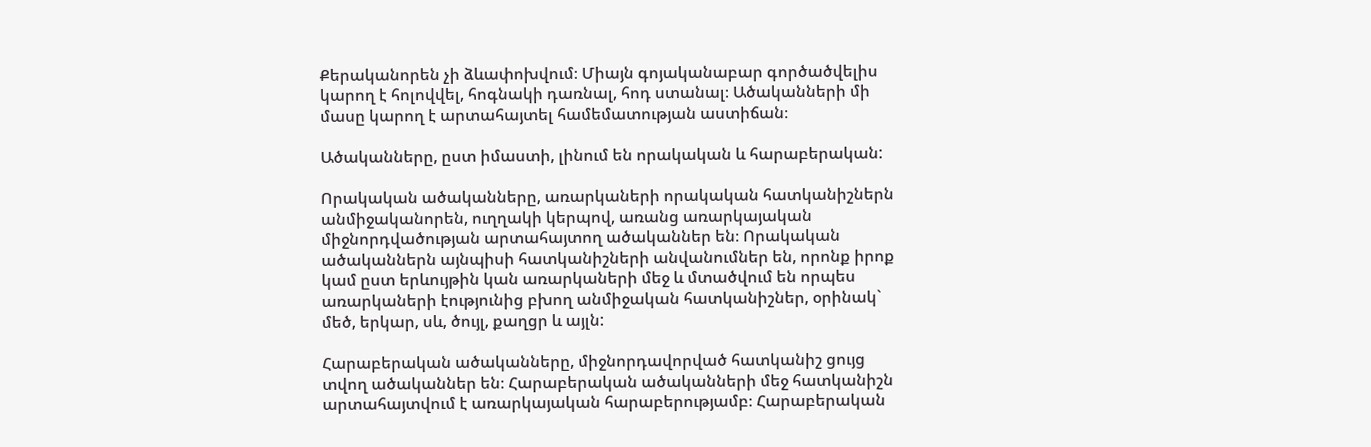Քերականորեն չի ձևափոխվում։ Միայն գոյականաբար գործածվելիս կարող է հոլովվել, հոգնակի դառնալ, հոդ ստանալ։ Ածականների մի մասը կարող է արտահայտել համեմատության աստիճան։

Ածականները, ըստ իմաստի, լինում են որակական և հարաբերական:

Որակական ածականները, առարկաների որակական հատկանիշներն անմիջականորեն, ուղղակի կերպով, առանց առարկայական միջնորդվածության արտահայտող ածականներ են։ Որակական ածականներն այնպիսի հատկանիշների անվանումներ են, որոնք իրոք կամ ըստ երևույթին կան առարկաների մեջ և մտածվում են որպես առարկաների էությունից բխող անմիջական հատկանիշներ, օրինակ` մեծ, երկար, սև, ծույլ, քաղցր և այլն:

Հարաբերական ածականները, միջնորդավորված հատկանիշ ցույց տվող ածականներ են։ Հարաբերական ածականների մեջ հատկանիշն արտահայտվում է առարկայական հարաբերությամբ։ Հարաբերական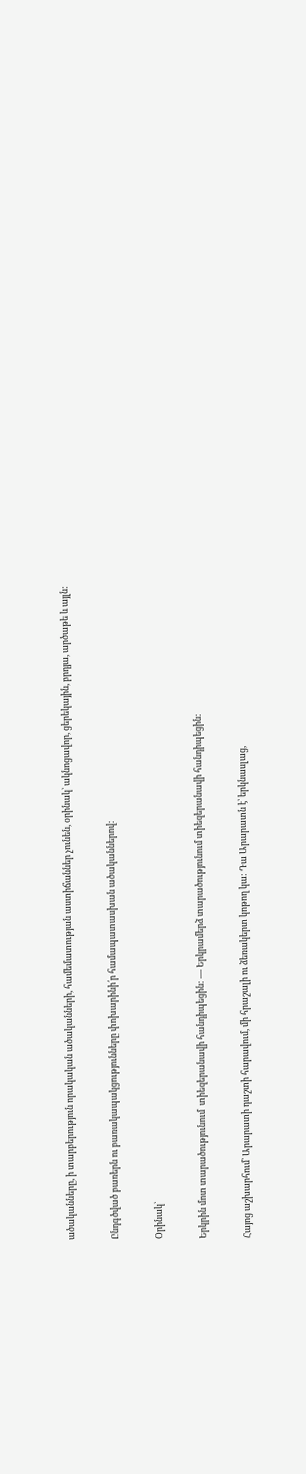ածականները, ի տարբերություն որակական ածականների, համեմատության աստիճաններ չունեն, օրինակ` ակնոցավոր, ցերեկային, բրդյա, արծաթե և այլն:

Ընդգծված բառերն ու բառակապակցությունները փոխարինի՛ր համապատասխան ածականներով:

Օրինակ`

Երկրին մոտ տարածությունում  տիեզերանավի հանդիպեցին: — Երկրամերձ տարածությունում տիեզերանավի հանդիպեցին:

Հայոց աշխարհում` Արարատի դաշտի հարավում, մի հրաշալի ու ձեռակերտ կոթող կա: Դա Արարատն է՝ երկնասլաց,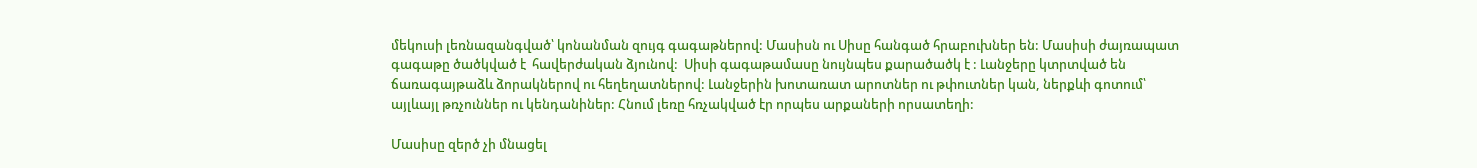մեկուսի լեռնազանգված՝ կոնանման զույգ գագաթներով: Մասիսն ու Սիսը հանգած հրաբուխներ են: Մասիսի ժայռապատ գագաթը ծածկված է  հավերժական ձյունով:  Սիսի գագաթամասը նույնպես քարածածկ է : Լանջերը կտրտված են  ճառագայթաձև ձորակներով ու հեղեղատներով: Լանջերին խոտառատ արոտներ ու թփուտներ կան, ներքևի գոտում՝ այլևայլ թռչուններ ու կենդանիներ: Հնում լեռը հռչակված էր որպես արքաների որսատեղի:

Մասիսը զերծ չի մնացել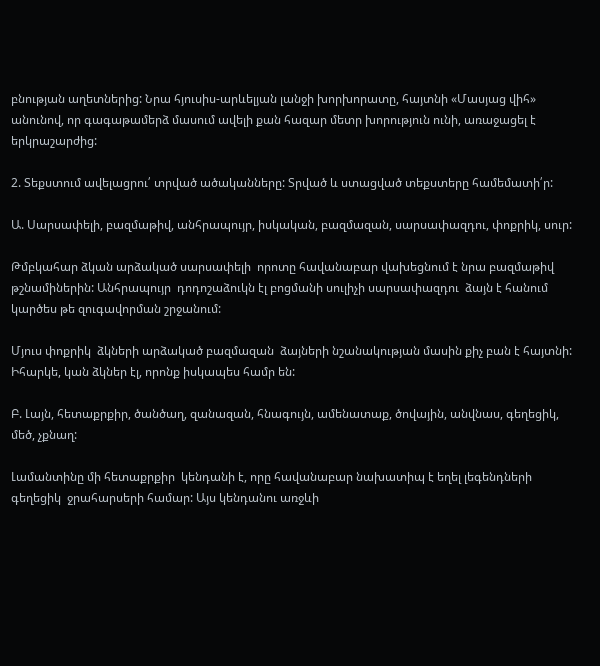բնության աղետներից: Նրա հյուսիս-արևելյան լանջի խորխորատը, հայտնի «Մասյաց վիհ» անունով, որ գագաթամերձ մասում ավելի քան հազար մետր խորություն ունի, առաջացել է երկրաշարժից:

2. Տեքստում ավելացրու՛ տրված ածականները: Տրված և ստացված տեքստերը համեմատի՛ր:

Ա. Սարսափելի, բազմաթիվ, անհրապույր, իսկական, բազմազան, սարսափազդու, փոքրիկ, սուր:

Թմբկահար ձկան արձակած սարսափելի  որոտը հավանաբար վախեցնում է նրա բազմաթիվ  թշնամիներին: Անհրապույր  դոդոշաձուկն էլ բոցմանի սուլիչի սարսափազդու  ձայն է հանում կարծես թե զուգավորման շրջանում:

Մյուս փոքրիկ  ձկների արձակած բազմազան  ձայների նշանակության մասին քիչ բան է հայտնի: Իհարկե, կան ձկներ էլ, որոնք իսկապես համր են:

Բ. Լայն, հետաքրքիր, ծանծաղ, զանազան, հնագույն, ամենատաք, ծովային, անվնաս, գեղեցիկ, մեծ, չքնաղ:

Լամանտինը մի հետաքրքիր  կենդանի է, որը հավանաբար նախատիպ է եղել լեգենդների գեղեցիկ  ջրահարսերի համար: Այս կենդանու առջևի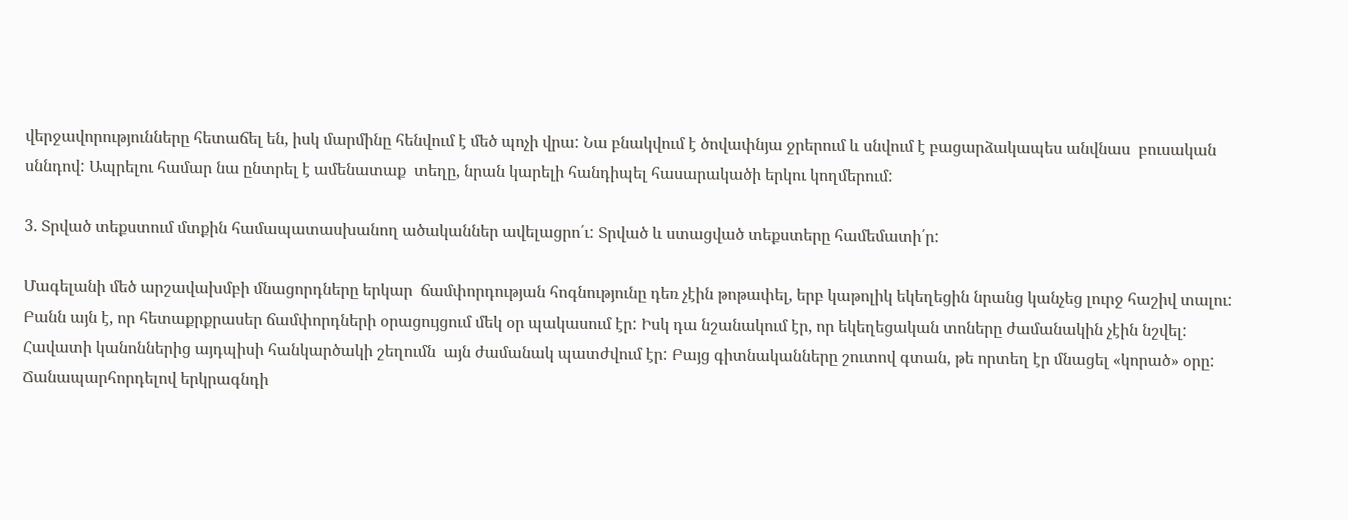վերջավորությունները հետաճել են, իսկ մարմինը հենվում է մեծ պոչի վրա: Նա բնակվում է ծովափնյա ջրերում և սնվում է բացարձակապես անվնաս  բուսական սննդով: Ապրելու համար նա ընտրել է ամենատաք  տեղը, նրան կարելի հանդիպել հասարակածի երկու կողմերում:

3. Տրված տեքստում մտքին համապատասխանող ածականներ ավելացրո՛ւ: Տրված և ստացված տեքստերը համեմատի՛ր:

Մագելանի մեծ արշավախմբի մնացորդները երկար  ճամփորդության հոգնությունը դեռ չէին թոթափել, երբ կաթոլիկ եկեղեցին նրանց կանչեց լուրջ հաշիվ տալու: Բանն այն է, որ հետաքրքրասեր ճամփորդների օրացույցում մեկ օր պակասում էր: Իսկ դա նշանակում էր, որ եկեղեցական տոները ժամանակին չէին նշվել: Հավատի կանոններից այդպիսի հանկարծակի շեղումն  այն ժամանակ պատժվում էր: Բայց գիտնականները շուտով գտան, թե որտեղ էր մնացել «կորած» օրը: Ճանապարհորդելով երկրագնդի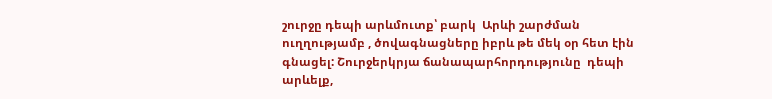շուրջը դեպի արևմուտք՝ բարկ  Արևի շարժման ուղղությամբ , ծովագնացները իբրև թե մեկ օր հետ էին գնացել: Շուրջերկրյա ճանապարհորդությունը  դեպի արևելք,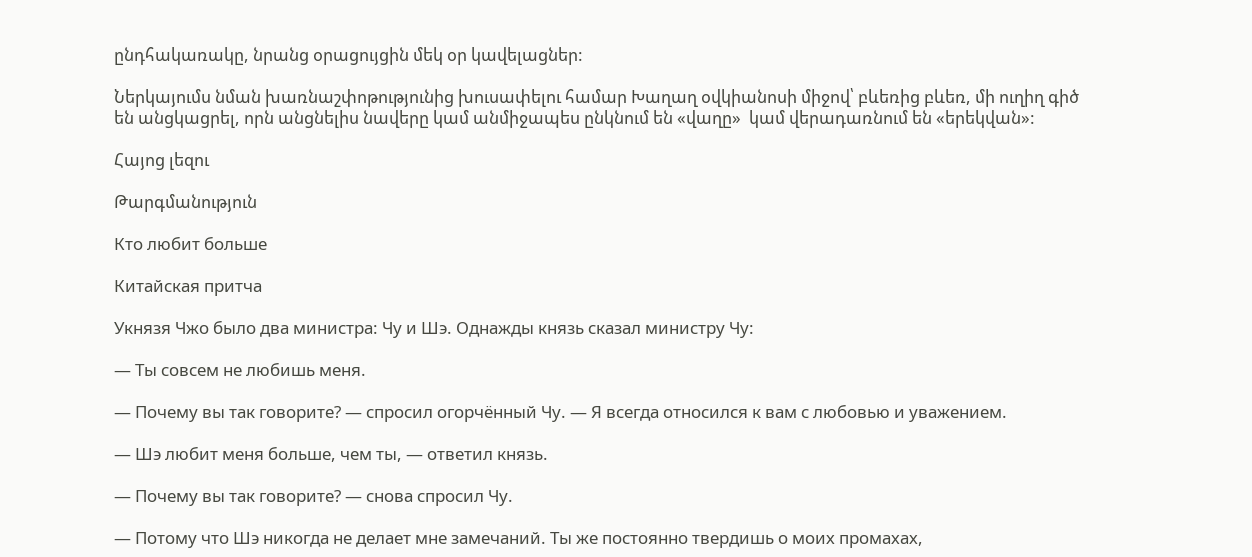ընդհակառակը, նրանց օրացույցին մեկ օր կավելացներ:

Ներկայումս նման խառնաշփոթությունից խուսափելու համար Խաղաղ օվկիանոսի միջով՝ բևեռից բևեռ, մի ուղիղ գիծ են անցկացրել, որն անցնելիս նավերը կամ անմիջապես ընկնում են «վաղը»  կամ վերադառնում են «երեկվան»:

Հայոց լեզու

Թարգմանություն

Кто любит больше

Китайская притча

Укнязя Чжо было два министра: Чу и Шэ. Однажды князь сказал министру Чу:

— Ты совсем не любишь меня.

— Почему вы так говорите? — спросил огорчённый Чу. — Я всегда относился к вам с любовью и уважением.

— Шэ любит меня больше, чем ты, — ответил князь.

— Почему вы так говорите? — снова спросил Чу.

— Потому что Шэ никогда не делает мне замечаний. Ты же постоянно твердишь о моих промахах,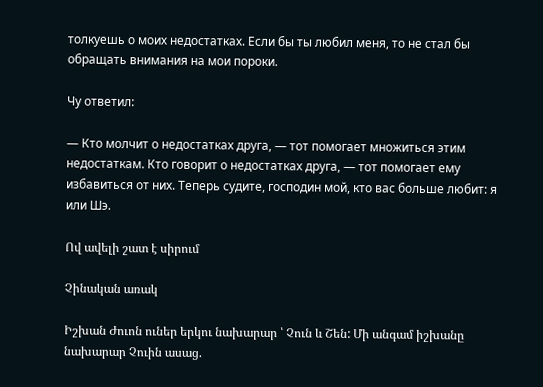толкуешь о моих недостатках. Если бы ты любил меня, то не стал бы обращать внимания на мои пороки.

Чу ответил:

— Кто молчит о недостатках друга, — тот помогает множиться этим недостаткам. Кто говорит о недостатках друга, — тот помогает ему избавиться от них. Теперь судите, господин мой, кто вас больше любит: я или Шэ.

Ով ավելի շատ է սիրում

Չինական առակ

Իշխան Ժուոն ուներ երկու նախարար ՝ Չուն և Շեն: Մի անգամ իշխանը նախարար Չուին ասաց.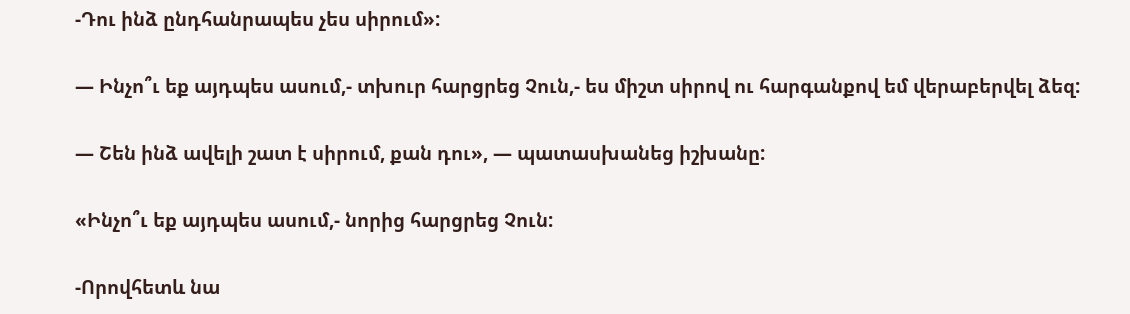-Դու ինձ ընդհանրապես չես սիրում»:

— Ինչո՞ւ եք այդպես ասում,- տխուր հարցրեց Չուն,- ես միշտ սիրով ու հարգանքով եմ վերաբերվել ձեզ:

— Շեն ինձ ավելի շատ է սիրում, քան դու», — պատասխանեց իշխանը:

«Ինչո՞ւ եք այդպես ասում,- նորից հարցրեց Չուն:

-Որովհետև նա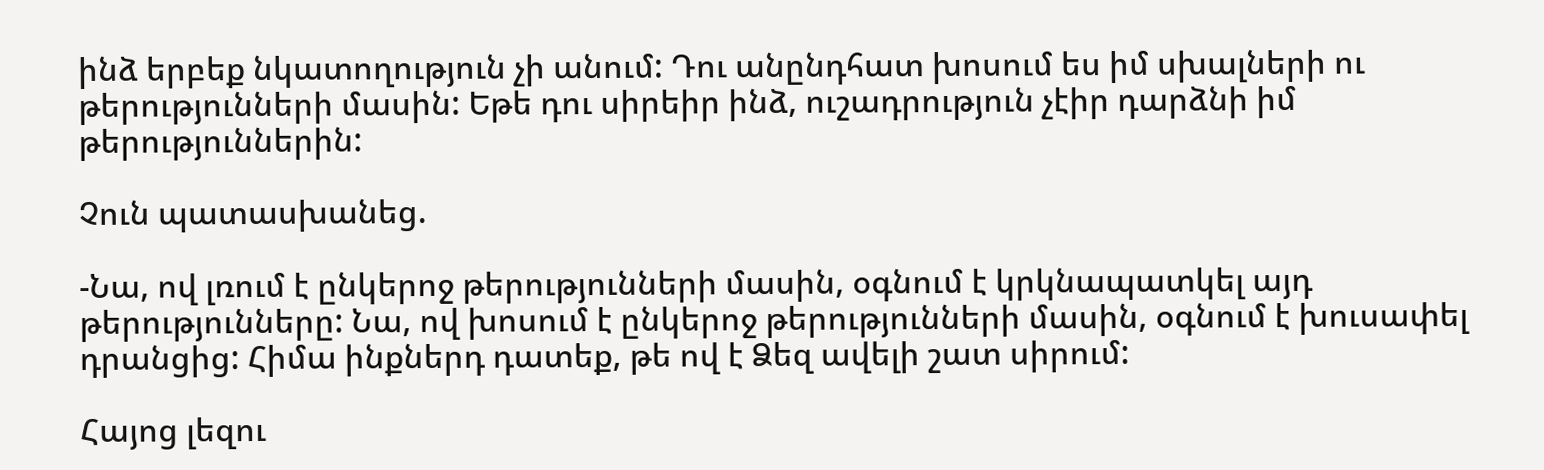ինձ երբեք նկատողություն չի անում: Դու անընդհատ խոսում ես իմ սխալների ու թերությունների մասին: Եթե դու սիրեիր ինձ, ուշադրություն չէիր դարձնի իմ թերություններին:

Չուն պատասխանեց.

-Նա, ով լռում է ընկերոջ թերությունների մասին, օգնում է կրկնապատկել այդ թերությունները: Նա, ով խոսում է ընկերոջ թերությունների մասին, օգնում է խուսափել դրանցից: Հիմա ինքներդ դատեք, թե ով է Ձեզ ավելի շատ սիրում:

Հայոց լեզու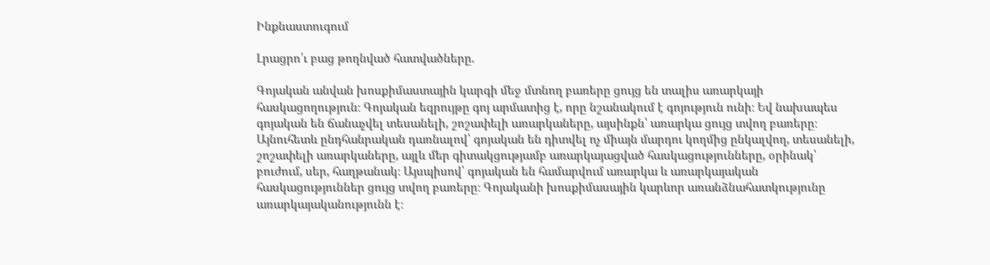Ինքնաստուգում

Լրացրո՛ւ բաց թողնված հատվածները.

Գոյական անվան խոսքիմաստային կարգի մեջ մտնող բառերը ցույց են տալիս առարկայի հասկացողություն։ Գոյական եզրույթը գոյ արմատից է, որը նշանակում է գոյություն ունի։ Եվ նախապես գոյական են ճանաչվել տեսանելի, շոշափելի առարկաները, այսինքն՝ առարկա ցույց տվող բառերը։ Այնուհետև ընդհանրական դառնալով՝ գոյական են դիտվել ոչ միայն մարդու կողմից ընկալվող, տեսանելի, շոշափելի առարկաները, այլև մեր գիտակցությամբ առարկայացված հասկացությունները, օրինակ՝  բուժում, սեր, հաղթանակ։ Այսպիսով՝ գոյական են համարվում առարկա և առարկայական հասկացություններ ցույց տվող բառերը։ Գոյականի խոսքիմասային կարևոր առանձնահատկությունը առարկայականությունն է։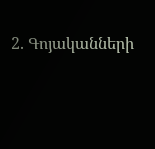2. Գոյականների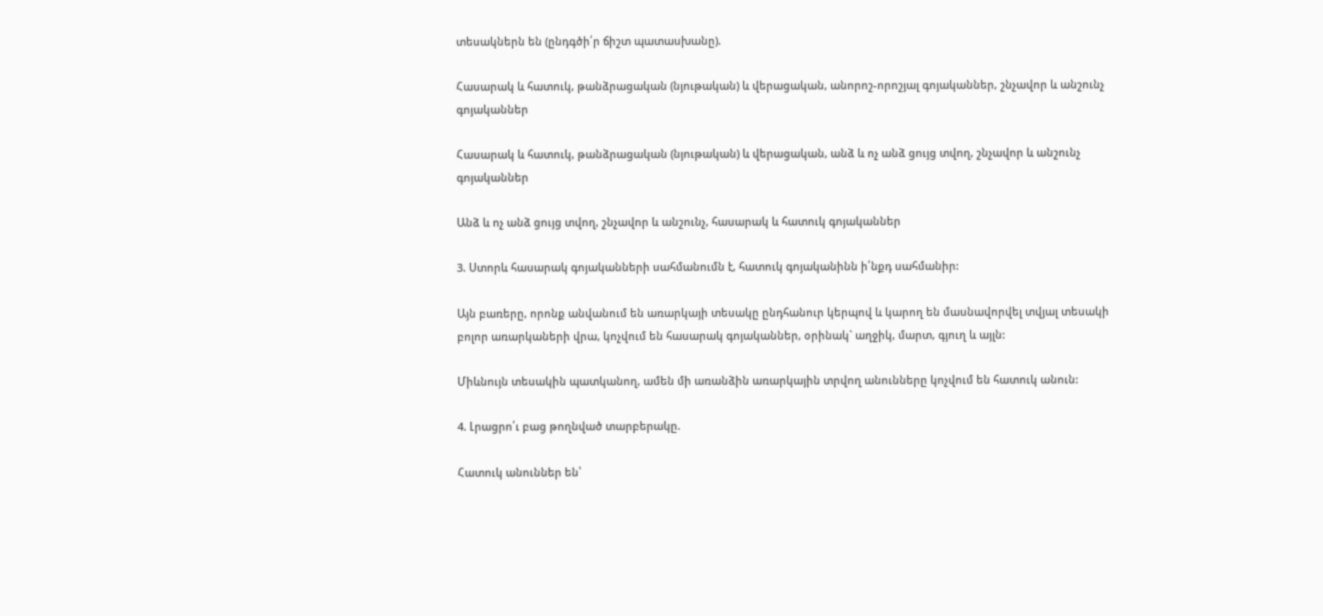տեսակներն են (ընդգծի՛ր ճիշտ պատասխանը).

Հասարակ և հատուկ, թանձրացական (նյութական) և վերացական, անորոշ-որոշյալ գոյականներ, շնչավոր և անշունչ գոյականներ

Հասարակ և հատուկ, թանձրացական (նյութական) և վերացական, անձ և ոչ անձ ցույց տվող, շնչավոր և անշունչ գոյականներ

Անձ և ոչ անձ ցույց տվող, շնչավոր և անշունչ, հասարակ և հատուկ գոյականներ

3. Ստորև հասարակ գոյականների սահմանումն է, հատուկ գոյականինն ի՛նքդ սահմանիր:

Այն բառերը, որոնք անվանում են առարկայի տեսակը ընդհանուր կերպով և կարող են մասնավորվել տվյալ տեսակի բոլոր առարկաների վրա, կոչվում են հասարակ գոյականներ, օրինակ` աղջիկ, մարտ, գյուղ և այլն:

Միևնույն տեսակին պատկանող, ամեն մի առանձին առարկային տրվող անունները կոչվում են հատուկ անուն:

4. Լրացրո՛ւ բաց թողնված տարբերակը.

Հատուկ անուններ են՝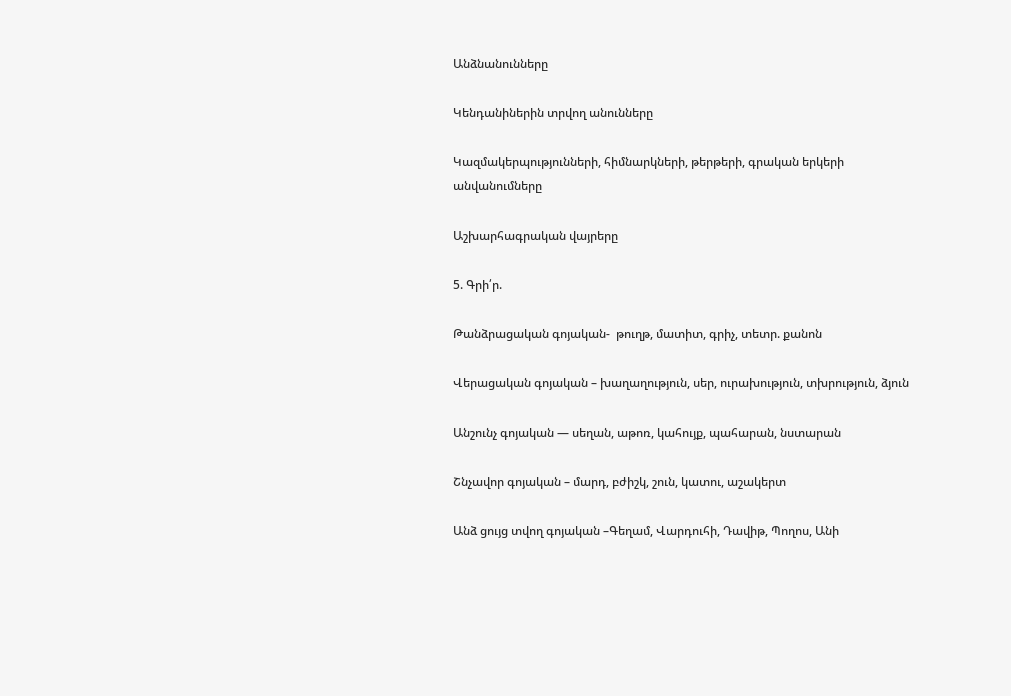Անձնանունները

Կենդանիներին տրվող անունները

Կազմակերպությունների, հիմնարկների, թերթերի, գրական երկերի անվանումները

Աշխարհագրական վայրերը

5. Գրի՛ր.

Թանձրացական գոյական-  թուղթ, մատիտ, գրիչ, տետր. քանոն

Վերացական գոյական – խաղաղություն, սեր, ուրախություն, տխրություն, ձյուն

Անշունչ գոյական — սեղան, աթոռ, կահույք, պահարան, նստարան

Շնչավոր գոյական – մարդ, բժիշկ, շուն, կատու, աշակերտ

Անձ ցույց տվող գոյական –Գեղամ, Վարդուհի, Դավիթ, Պողոս, Անի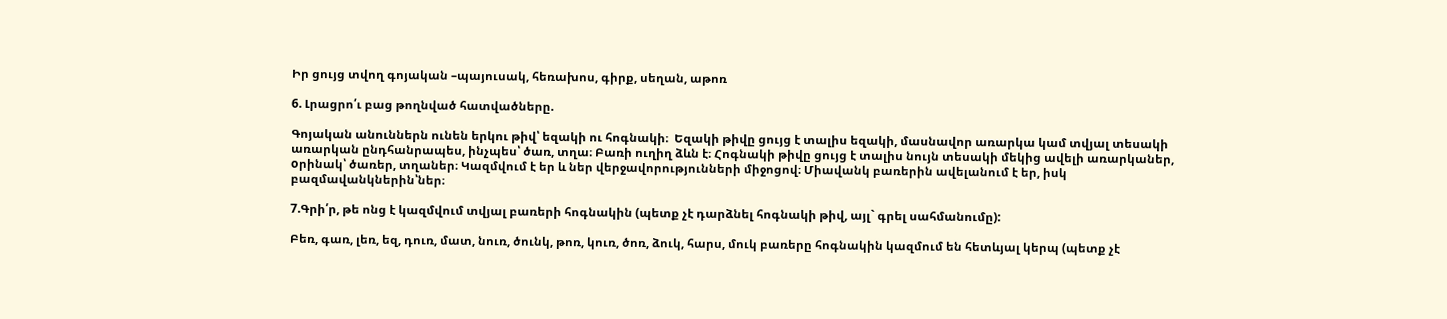Իր ցույց տվող գոյական –պայուսակ, հեռախոս, գիրք, սեղան, աթոռ

6. Լրացրո՛ւ բաց թողնված հատվածները.

Գոյական անուններն ունեն երկու թիվ՝ եզակի ու հոգնակի։  Եզակի թիվը ցույց է տալիս եզակի, մասնավոր առարկա կամ տվյալ տեսակի առարկան ընդհանրապես, ինչպես՝ ծառ, տղա։ Բառի ուղիղ ձևն է։ Հոգնակի թիվը ցույց է տալիս նույն տեսակի մեկից ավելի առարկաներ, oրինակ՝ ծառեր, տղաներ։ Կազմվում է եր և ներ վերջավորությունների միջոցով։ Միավանկ բառերին ավելանում է եր, իսկ բազմավանկներին՝ներ։

7.Գրի՛ր, թե ոնց է կազմվում տվյալ բառերի հոգնակին (պետք չէ դարձնել հոգնակի թիվ, այլ` գրել սահմանումը):

Բեռ, գառ, լեռ, եզ, դուռ, մատ, նուռ, ծունկ, թոռ, կուռ, ծոռ, ձուկ, հարս, մուկ բառերը հոգնակին կազմում են հետևյալ կերպ (պետք չէ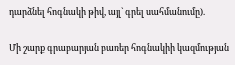դարձնել հոգնակի թիվ, այլ` գրել սահմանումը).

Մի շարք գրաբարյան բառեր հոգնակիի կազմության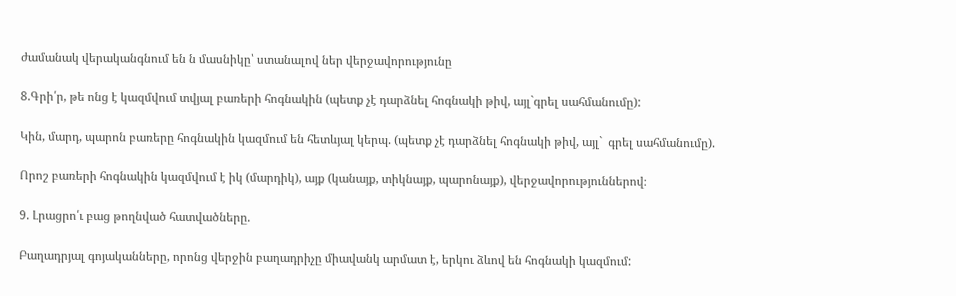ժամանակ վերականգնում են ն մասնիկը՝ ստանալով ներ վերջավորությունը

8.Գրի՛ր, թե ոնց է կազմվում տվյալ բառերի հոգնակին (պետք չէ դարձնել հոգնակի թիվ, այլ`գրել սահմանումը):

Կին, մարդ, պարոն բառերը հոգնակին կազմում են հետևյալ կերպ. (պետք չէ դարձնել հոգնակի թիվ, այլ`  գրել սահմանումը).

Որոշ բառերի հոգնակին կազմվում է իկ (մարդիկ), այք (կանայք, տիկնայք, պարոնայք), վերջավորություններով։

9. Լրացրո՛ւ բաց թողնված հատվածները.

Բաղադրյալ գոյականները, որոնց վերջին բաղադրիչը միավանկ արմատ է, երկու ձևով են հոգնակի կազմում: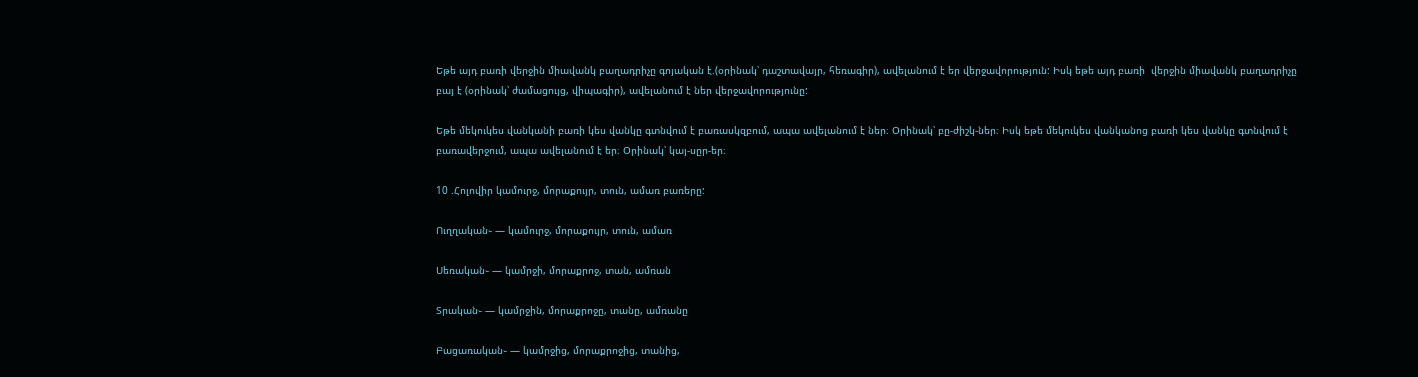Եթե այդ բառի վերջին միավանկ բաղադրիչը գոյական է.(օրինակ՝ դաշտավայր, հեռագիր), ավելանում է եր վերջավորություն: Իսկ եթե այդ բառի  վերջին միավանկ բաղադրիչը բայ է (օրինակ՝ ժամացույց, վիպագիր), ավելանում է ներ վերջավորությունը:

Եթե մեկուկես վանկանի բառի կես վանկը գտնվում է բառասկզբում, ապա ավելանում է ներ։ Օրինակ՝ բը-ժիշկ-ներ։ Իսկ եթե մեկուկես վանկանոց բառի կես վանկը գտնվում է բառավերջում, ապա ավելանում է եր։ Օրինակ՝ կայ-սըր-եր։

10 .Հոլովիր կամուրջ, մորաքույր, տուն, ամառ բառերը:

Ուղղական֊ — կամուրջ, մորաքույր, տուն, ամառ

Սեռական֊ — կամրջի, մորաքրոջ, տան, ամռան

Տրական֊ — կամրջին, մորաքրոջը, տանը, ամռանը

Բացառական֊ — կամրջից, մորաքրոջից, տանից,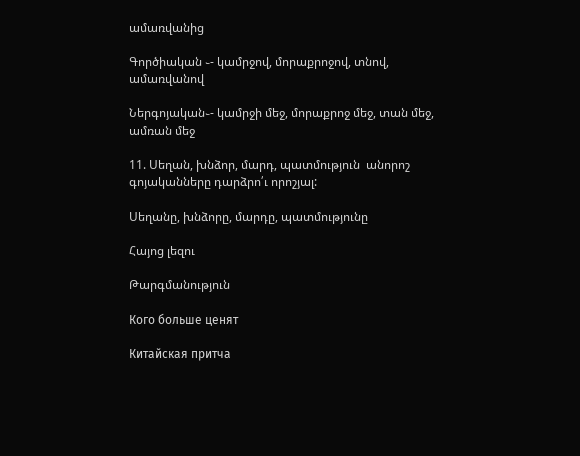ամառվանից

Գործիական ֊- կամրջով, մորաքրոջով, տնով, ամառվանով

Ներգոյական֊- կամրջի մեջ, մորաքրոջ մեջ, տան մեջ, ամռան մեջ

11. Սեղան, խնձոր, մարդ, պատմություն  անորոշ գոյականները դարձրո՛ւ որոշյալ:

Սեղանը, խնձորը, մարդը, պատմությունը

Հայոց լեզու

Թարգմանություն

Кого больше ценят

Китайская притча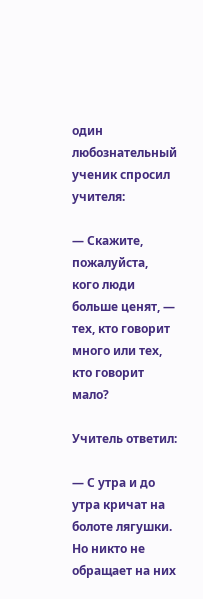один любознательный ученик спросил учителя:

— Скажите, пожалуйста, кого люди больше ценят, — тех, кто говорит много или тех, кто говорит мало?

Учитель ответил:

— С утра и до утра кричат на болоте лягушки. Но никто не обращает на них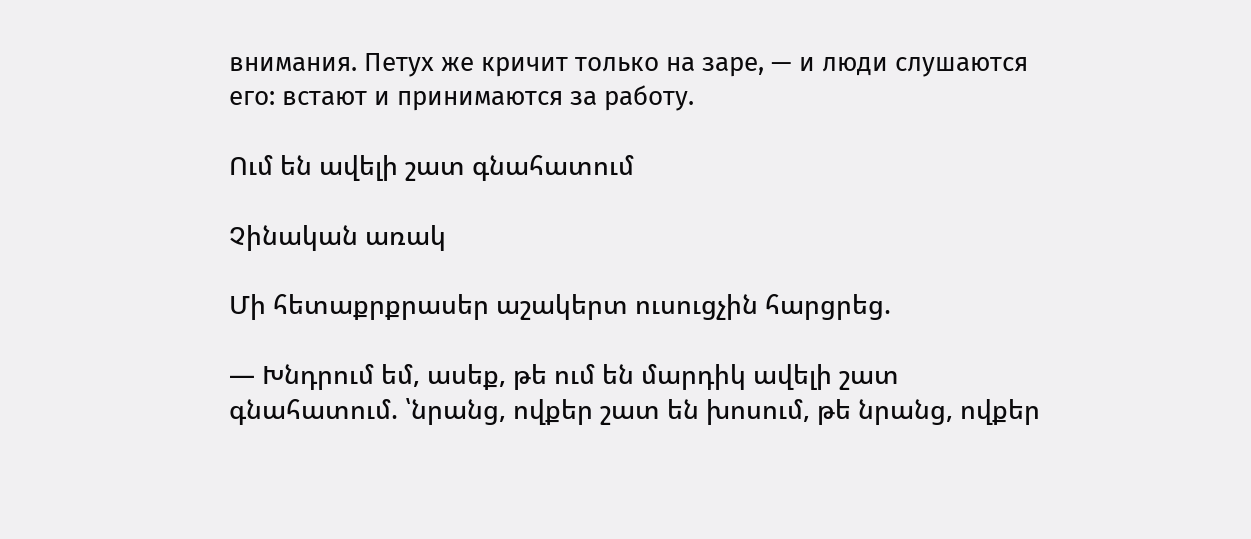внимания. Петух же кричит только на заре, — и люди слушаются его: встают и принимаются за работу.

Ում են ավելի շատ գնահատում

Չինական առակ

Մի հետաքրքրասեր աշակերտ ուսուցչին հարցրեց.

— Խնդրում եմ, ասեք, թե ում են մարդիկ ավելի շատ գնահատում. ՝նրանց, ովքեր շատ են խոսում, թե նրանց, ովքեր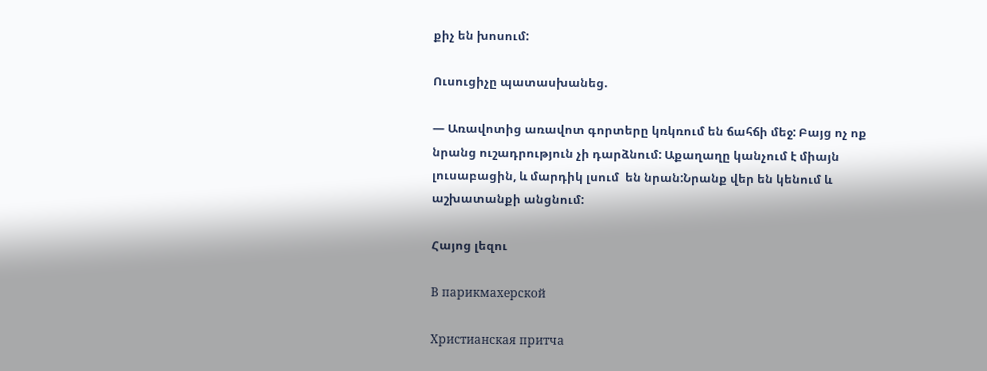քիչ են խոսում:

Ուսուցիչը պատասխանեց.

— Առավոտից առավոտ գորտերը կռկռում են ճահճի մեջ: Բայց ոչ ոք նրանց ուշադրություն չի դարձնում: Աքաղաղը կանչում է միայն լուսաբացին, և մարդիկ լսում  են նրան:Նրանք վեր են կենում և աշխատանքի անցնում:

Հայոց լեզու

В парикмахерской

Христианская притча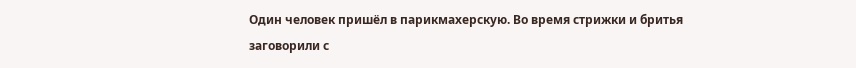Один человек пришёл в парикмахерскую. Во время стрижки и бритья заговорили с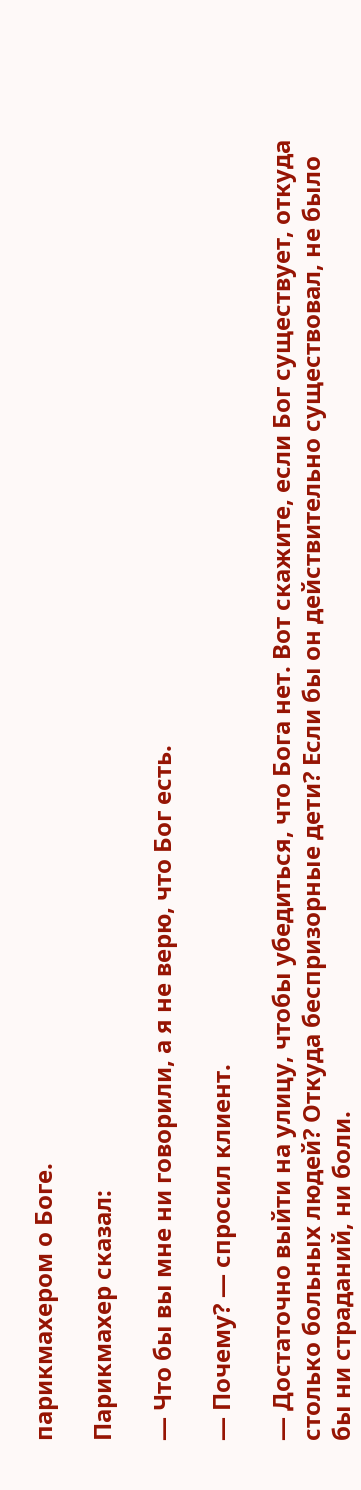парикмахером о Боге.

Парикмахер сказал:

— Что бы вы мне ни говорили, а я не верю, что Бог есть.

— Почему? — спросил клиент.

— Достаточно выйти на улицу, чтобы убедиться, что Бога нет. Вот скажите, если Бог существует, откуда столько больных людей? Откуда беспризорные дети? Если бы он действительно существовал, не было бы ни страданий, ни боли.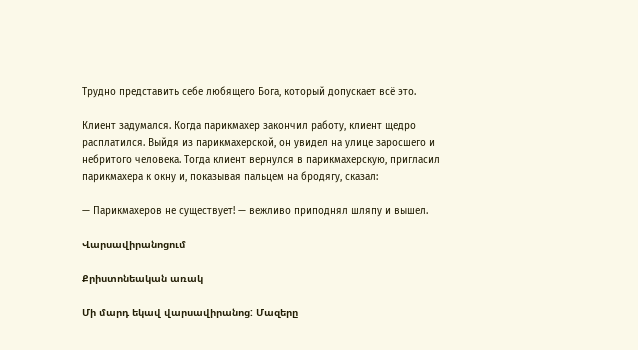Трудно представить себе любящего Бога, который допускает всё это.

Клиент задумался. Когда парикмахер закончил работу, клиент щедро расплатился. Выйдя из парикмахерской, он увидел на улице заросшего и небритого человека. Тогда клиент вернулся в парикмахерскую, пригласил парикмахера к окну и, показывая пальцем на бродягу, сказал:

— Парикмахеров не существует! — вежливо приподнял шляпу и вышел.

Վարսավիրանոցում

Քրիստոնեական առակ

Մի մարդ եկավ վարսավիրանոց: Մազերը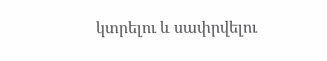կտրելու և սափրվելու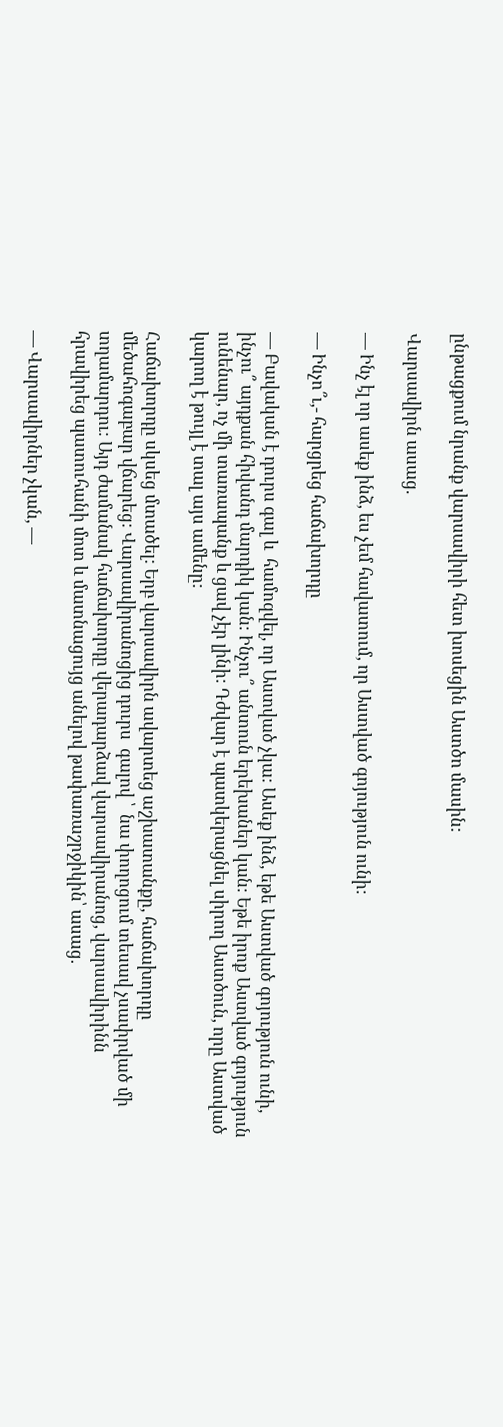ընթացքում նրանք վարսավիրի հետ խոսեցին Աստծո մասին:

Վարսավիրն ասաց.

— Ինչ էլ որ ասեք ինձ, ես չեմ հավատում, որ Աստված գոյություն ունի:

— Ինչո՞ւ,- հարցրեց հաճախորդը

— Բավական է դուրս գալ և  համոզվել, որ Աստված չկա: Ասեք ինձ, եթե Աստված գոյություն ունի, ինչու՞ այդքան հիվանդ մարդիկ կան: Ինչու՞ անտուն երեխաներ կան: Եթե իրոք Աստված գոյություն ունենար, ոչ մի տառապանք և ցավ չէր լինի: Դժվար է պատկերացնել սիրող Աստծուն, որը Աստված կարող է թույլ է տալ այս ամենը:

Հաճախորդը սկսեց մտածել: Երբ վարսավիրն ավարտեց աշխատանքը, հաճախորդը մեծահոգաբար վճարեց: Վարսավիրանոցից դուրս  գալով ՝  նա փողոցում տեսավ չսափրված մի տղամարդու: Այդ ժամանակ հաճախորդը վերադարձավ վարսավիրանոց, վարսավիրինն հրավիրեց պատուհանի մոտ և մատնացույց անելով թափառաշրջիկին՝ ասաց.

— Վարսավիրներ չկան, —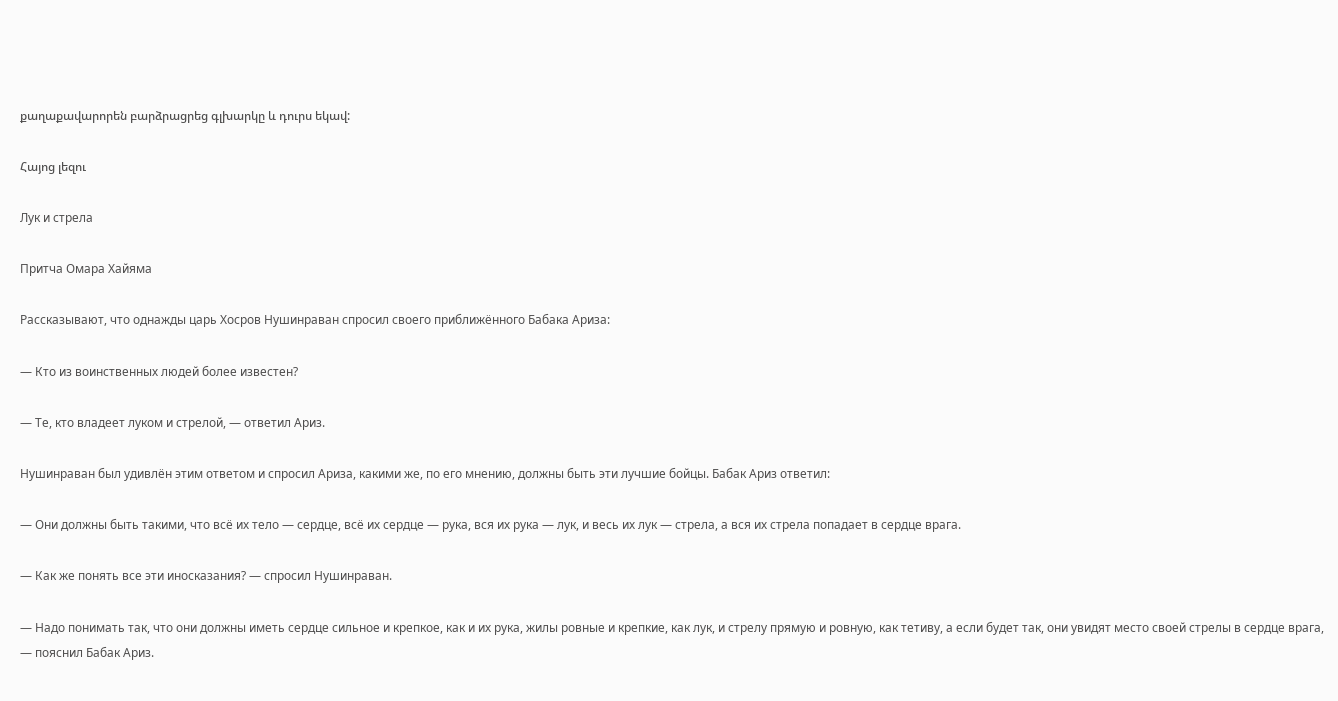քաղաքավարորեն բարձրացրեց գլխարկը և դուրս եկավ:

Հայոց լեզու

Лук и стрела

Притча Омара Хайяма

Рассказывают, что однажды царь Хосров Нушинраван спросил своего приближённого Бабака Ариза:

— Кто из воинственных людей более известен?

— Те, кто владеет луком и стрелой, — ответил Ариз.

Нушинраван был удивлён этим ответом и спросил Ариза, какими же, по его мнению, должны быть эти лучшие бойцы. Бабак Ариз ответил:

— Они должны быть такими, что всё их тело — сердце, всё их сердце — рука, вся их рука — лук, и весь их лук — стрела, а вся их стрела попадает в сердце врага.

— Как же понять все эти иносказания? — спросил Нушинраван.

— Надо понимать так, что они должны иметь сердце сильное и крепкое, как и их рука, жилы ровные и крепкие, как лук, и стрелу прямую и ровную, как тетиву, а если будет так, они увидят место своей стрелы в сердце врага, — пояснил Бабак Ариз.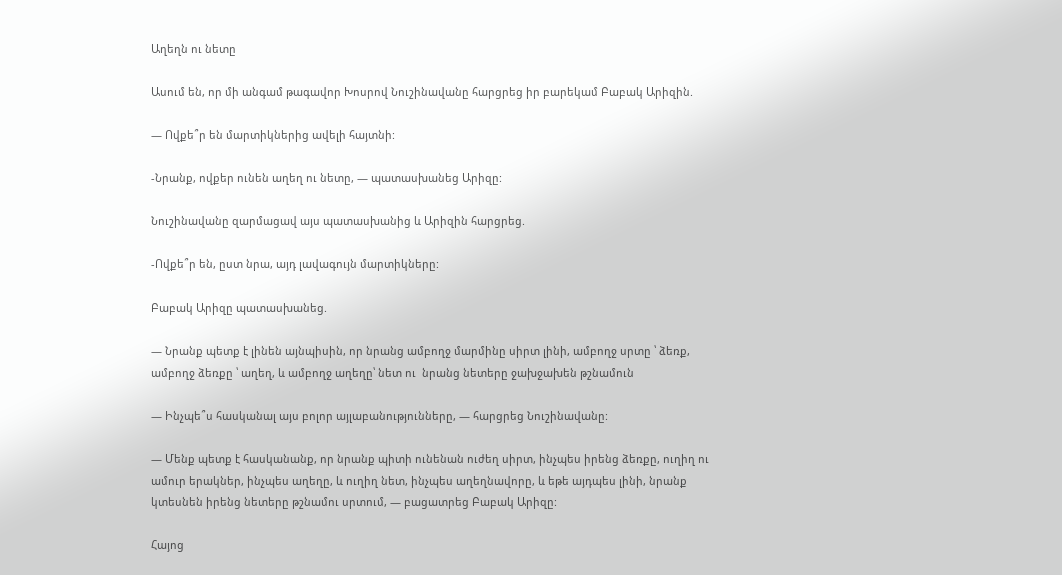Աղեղն ու նետը

Ասում են, որ մի անգամ թագավոր Խոսրով Նուշինավանը հարցրեց իր բարեկամ Բաբակ Արիզին.

— Ովքե՞ր են մարտիկներից ավելի հայտնի:

-Նրանք, ովքեր ունեն աղեղ ու նետը, — պատասխանեց Արիզը:

Նուշինավանը զարմացավ այս պատասխանից և Արիզին հարցրեց.

-Ովքե՞ր են, ըստ նրա, այդ լավագույն մարտիկները:

Բաբակ Արիզը պատասխանեց.

— Նրանք պետք է լինեն այնպիսին, որ նրանց ամբողջ մարմինը սիրտ լինի, ամբողջ սրտը ՝ ձեռք, ամբողջ ձեռքը ՝ աղեղ, և ամբողջ աղեղը՝ նետ ու  նրանց նետերը ջախջախեն թշնամուն

— Ինչպե՞ս հասկանալ այս բոլոր այլաբանությունները, — հարցրեց Նուշինավանը:

— Մենք պետք է հասկանանք, որ նրանք պիտի ունենան ուժեղ սիրտ, ինչպես իրենց ձեռքը, ուղիղ ու ամուր երակներ, ինչպես աղեղը, և ուղիղ նետ, ինչպես աղեղնավորը, և եթե այդպես լինի, նրանք կտեսնեն իրենց նետերը թշնամու սրտում, — բացատրեց Բաբակ Արիզը:

Հայոց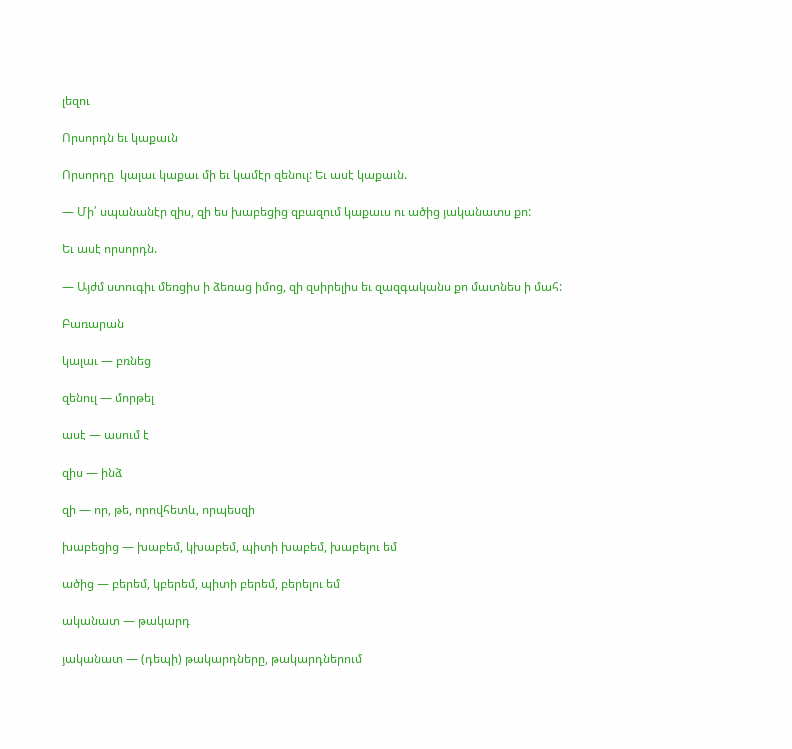լեզու

Որսորդն եւ կաքաւն

Որսորդը  կալաւ կաքաւ մի եւ կամէր զենուլ: Եւ ասէ կաքաւն.

— Մի՛ սպանանէր զիս, զի ես խաբեցից զբազում կաքաւս ու ածից յականատս քո:

Եւ ասէ որսորդն.

— Այժմ ստուգիւ մեռցիս ի ձեռաց իմոց, զի զսիրելիս եւ զազգականս քո մատնես ի մահ:

Բառարան

կալաւ — բռնեց

զենուլ — մորթել

ասէ — ասում է

զիս — ինձ

զի — որ, թե, որովհետև, որպեսզի

խաբեցից — խաբեմ, կխաբեմ, պիտի խաբեմ, խաբելու եմ

ածից — բերեմ, կբերեմ, պիտի բերեմ, բերելու եմ

ականատ — թակարդ

յականատ — (դեպի) թակարդները, թակարդներում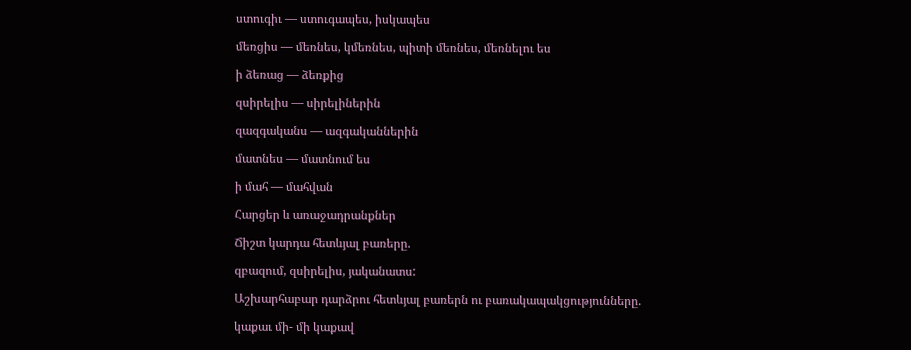ստուգիւ — ստուգապես, իսկապես

մեռցիս — մեռնես, կմեռնես, պիտի մեռնես, մեռնելու ես

ի ձեռաց — ձեռքից

զսիրելիս — սիրելիներին

զազգականս — ազգականներին

մատնես — մատնում ես

ի մահ — մահվան

Հարցեր և առաջադրանքներ

Ճիշտ կարդա հետևյալ բառերը.

զբազում, զսիրելիս, յականատս:

Աշխարհաբար դարձրու հետևյալ բառերն ու բառակապակցությունները.

կաքաւ մի- մի կաքավ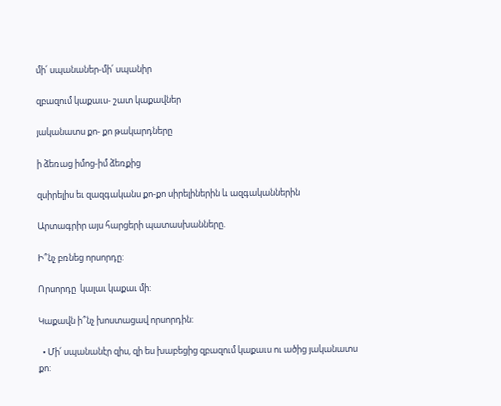մի՛ սպանաներ-մի՛ սպանիր

զբազում կաքաւս- շատ կաքավներ

յականատս քո- քո թակարդները

ի ձեռաց իմոց-իմ ձեռքից

զսիրելիս եւ զազգականս քո-քո սիրելիներին և ազգականներին

Արտագրիր այս հարցերի պատասխանները.

Ի՞նչ բռնեց որսորդը:

Որսորդը  կալաւ կաքաւ մի:

Կաքավն ի՞նչ խոստացավ որսորդին:

  • Մի՛ սպանանէր զիս, զի ես խաբեցից զբազում կաքաւս ու ածից յականատս քո: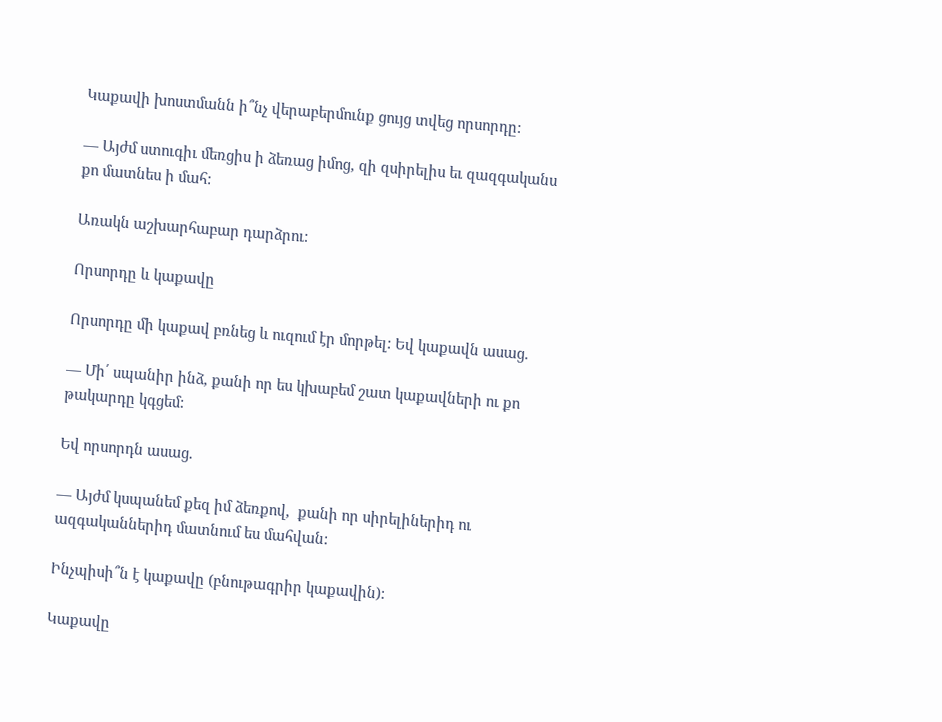Կաքավի խոստմանն ի՞նչ վերաբերմունք ցույց տվեց որսորդը:

— Այժմ ստուգիւ մեռցիս ի ձեռաց իմոց, զի զսիրելիս եւ զազգականս քո մատնես ի մահ:

Առակն աշխարհաբար դարձրու:

Որսորդը և կաքավը

Որսորդը մի կաքավ բռնեց և ուզում էր մորթել: Եվ կաքավն ասաց.

— Մի՛ սպանիր ինձ, քանի որ ես կխաբեմ շատ կաքավների ու քո թակարդը կգցեմ:

Եվ որսորդն ասաց.

— Այժմ կսպանեմ քեզ իմ ձեռքով,  քանի որ սիրելիներիդ ու ազգականներիդ մատնում ես մահվան:

Ինչպիսի՞ն է կաքավը (բնութագրիր կաքավին):

Կաքավը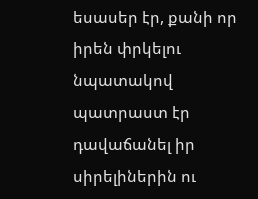եսասեր էր, քանի որ իրեն փրկելու նպատակով պատրաստ էր դավաճանել իր սիրելիներին ու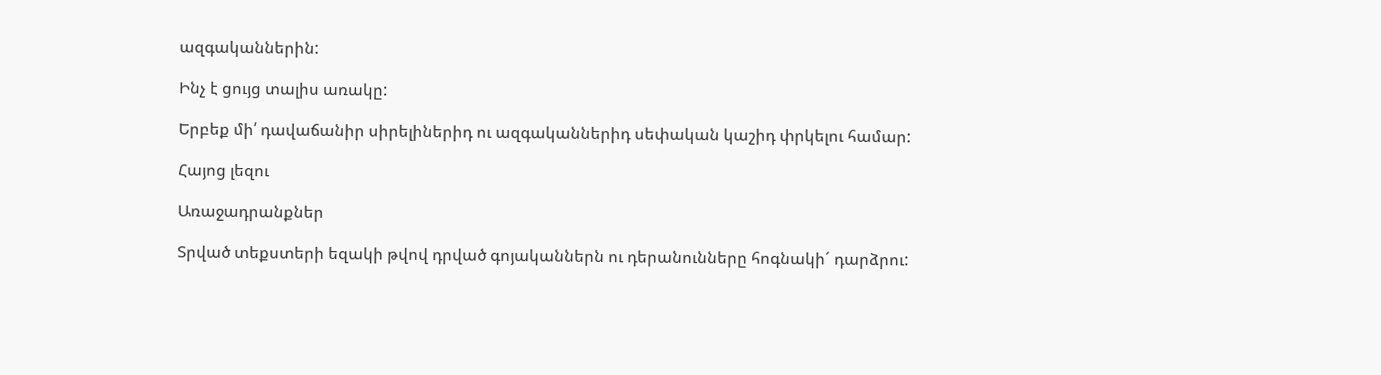ազգականներին:

Ինչ է ցույց տալիս առակը:

Երբեք մի՛ դավաճանիր սիրելիներիդ ու ազգականներիդ սեփական կաշիդ փրկելու համար:

Հայոց լեզու

Առաջադրանքներ

Տրված տեքստերի եզակի թվով դրված գոյականներն ու դերանունները հոգնակի´ դարձրու: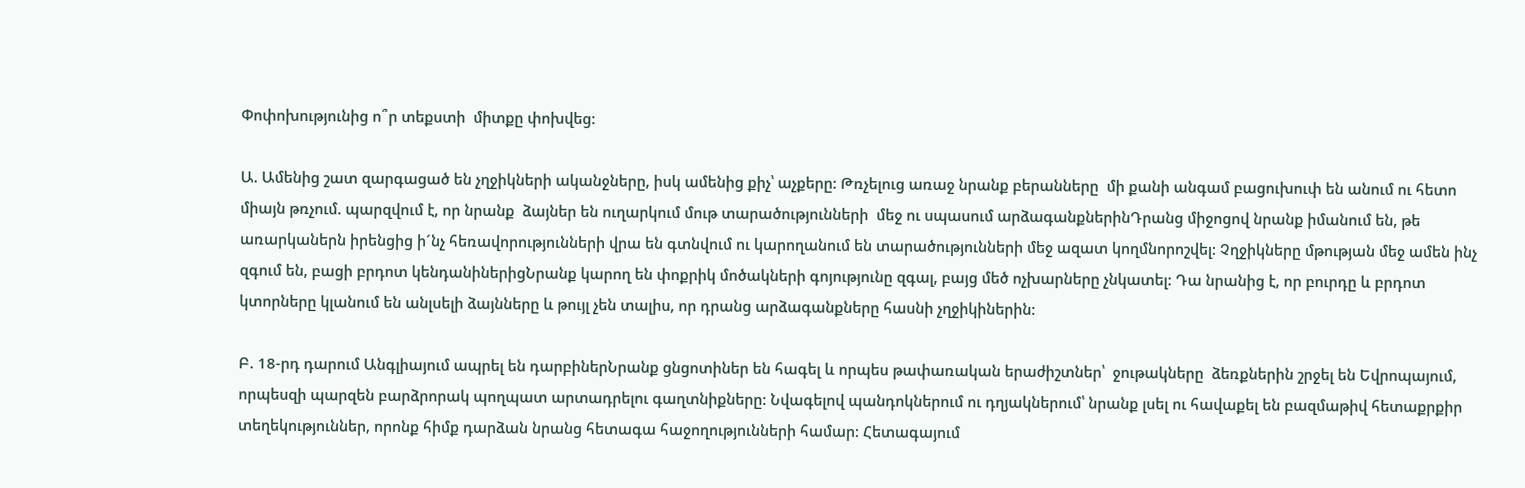Փոփոխությունից ո՞ր տեքստի  միտքը փոխվեց:

Ա. Ամենից շատ զարգացած են չղջիկների ականջները, իսկ ամենից քիչ՝ աչքերը: Թռչելուց առաջ նրանք բերանները  մի քանի անգամ բացուխուփ են անում ու հետո միայն թռչում. պարզվում է, որ նրանք  ձայներ են ուղարկում մութ տարածությունների  մեջ ու սպասում արձագանքներինԴրանց միջոցով նրանք իմանում են, թե առարկաներն իրենցից ի´նչ հեռավորությունների վրա են գտնվում ու կարողանում են տարածությունների մեջ ազատ կողմնորոշվել: Չղջիկները մթության մեջ ամեն ինչ զգում են, բացի բրդոտ կենդանիներիցՆրանք կարող են փոքրիկ մոծակների գոյությունը զգալ, բայց մեծ ոչխարները չնկատել: Դա նրանից է, որ բուրդը և բրդոտ կտորները կլանում են անլսելի ձայնները և թույլ չեն տալիս, որ դրանց արձագանքները հասնի չղջիկիներին:

Բ. 18-րդ դարում Անգլիայում ապրել են դարբիներՆրանք ցնցոտիներ են հագել և որպես թափառական երաժիշտներ՝  ջութակները  ձեռքներին շրջել են Եվրոպայում, որպեսզի պարզեն բարձրորակ պողպատ արտադրելու գաղտնիքները: Նվագելով պանդոկներում ու դղյակներում՝ նրանք լսել ու հավաքել են բազմաթիվ հետաքրքիր տեղեկություններ, որոնք հիմք դարձան նրանց հետագա հաջողությունների համար: Հետագայում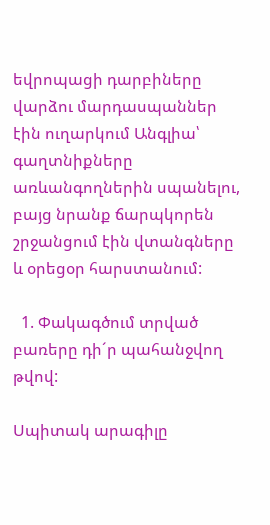եվրոպացի դարբիները վարձու մարդասպաններ էին ուղարկում Անգլիա՝ գաղտնիքները  առևանգողներին սպանելու, բայց նրանք ճարպկորեն շրջանցում էին վտանգները և օրեցօր հարստանում:

  1. Փակագծում տրված բառերը դի´ր պահանջվող թվով:

Սպիտակ արագիլը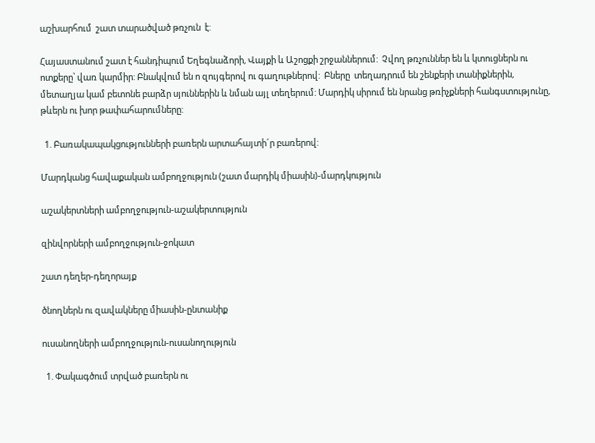աշխարհում  շատ տարածված թռչուն  է:

Հայաստանում շատ է հանդիպում Եղեգնաձորի, Վայքի և Աշոցքի շրջաններում:  Չվող թռչուններ են և կտուցներն ու ոտքերը՝ վառ կարմիր: Բնակվում են ո զույգերով ու գաղութներով:  Բները  տեղադրում են շենքերի տանիքներին, մետաղյա կամ բետոնե բարձր սյուններին և նման այլ տեղերում: Մարդիկ սիրում են նրանց թռիչքների հանգստությունը, թևերն ու խոր թափահարումները:

  1. Բառակապակցությունների բառերն արտահայտի´ր բառերով:

Մարդկանց հավաքական ամբողջություն (շատ մարդիկ միասին)-մարդկություն

աշակերտների ամբողջություն-աշակերտություն

զինվորների ամբողջություն-ջոկատ

շատ դեղեր-դեղորայք

ծնողներն ու զավակները միասին-ընտանիք

ուսանողների ամբողջություն-ուսանողություն

  1. Փակագծում տրված բառերն ու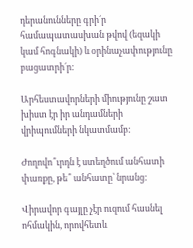դերանունները գրի´ր համապատասխան թվով (եզակի կամ հոգնակի) և օրինաչափությունը բացատրի´ր:

Արհեստավորների միությունը շատ խիստ էր իր անդամների վրիպումների նկատմամբ:

Ժողովո՞ւրդն է ստեղծում անհատի փառքը, թե՞ անհատը՝ նրանց:

Վիրավոր գայլը չէր ուզում հասնել ոհմակին, որովհետև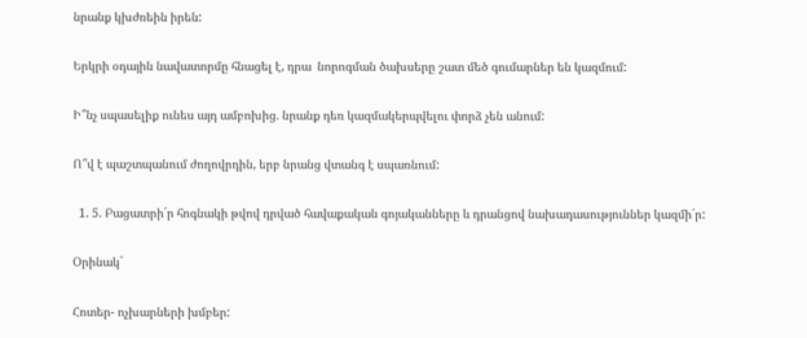նրանք կխժռեին իրեն:

Երկրի օդային նավատորմը հնացել է, դրա  նորոգման ծախսերը շատ մեծ գումարներ են կազմում:

Ի՞նչ սպասելիք ունես այդ ամբոխից. նրանք դեռ կազմակերպվելու փորձ չեն անում:

Ո՞վ է պաշտպանում ժողովրդին, երբ նրանց վտանգ է սպառնում:

  1. 5. Բացատրի´ր հոգնակի թվով դրված հավաքական գոյականները և դրանցով նախադասություններ կազմի´ր:

Օրինակ`

Հոտեր- ոչխարների խմբեր: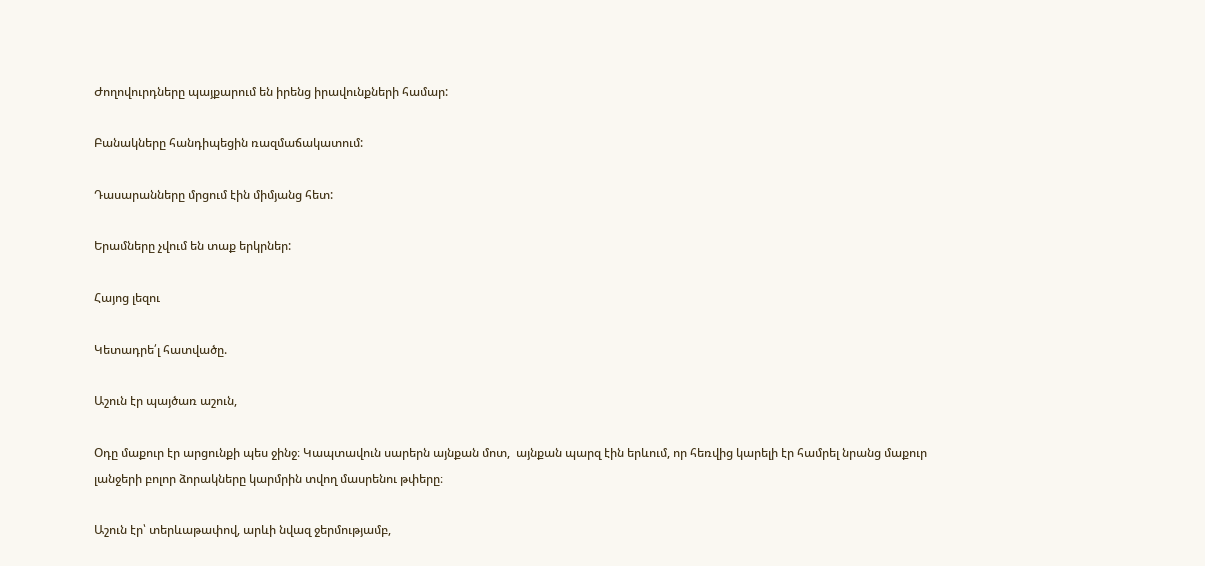Ժողովուրդները պայքարում են իրենց իրավունքների համար:

Բանակները հանդիպեցին ռազմաճակատում:

Դասարանները մրցում էին միմյանց հետ:

Երամները չվում են տաք երկրներ:

Հայոց լեզու

Կետադրե՛լ հատվածը.

Աշուն էր պայծառ աշուն,

Օդը մաքուր էր արցունքի պես ջինջ։ Կապտավուն սարերն այնքան մոտ,  այնքան պարզ էին երևում, որ հեռվից կարելի էր համրել նրանց մաքուր լանջերի բոլոր ձորակները կարմրին տվող մասրենու թփերը։

Աշուն էր՝ տերևաթափով, արևի նվազ ջերմությամբ,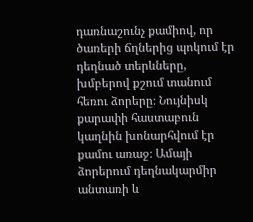դառնաշունչ քամիով, որ ծառերի ճղներից պոկում էր դեղնած տերևները, խմբերով քշում տանում հեռու ձորերը։ Նույնիսկ քարափի հաստաբուն կաղնին խոնարհվում էր քամու առաջ։ Ամայի ձորերում դեղնակարմիր անտառի և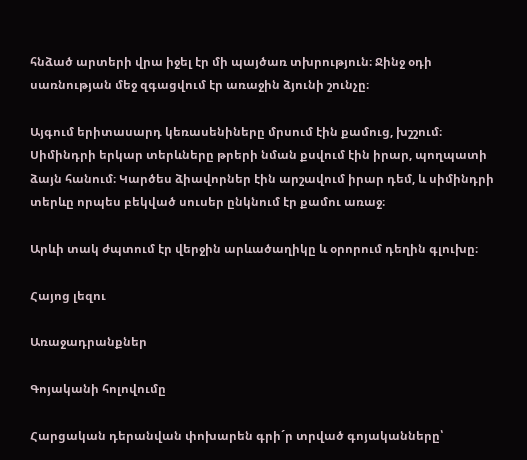հնձած արտերի վրա իջել էր մի պայծառ տխրություն։ Ջինջ օդի սառնության մեջ զգացվում էր առաջին ձյունի շունչը։

Այգում երիտասարդ կեռասենիները մրսում էին քամուց, խշշում։ Սիմինդրի երկար տերևները թրերի նման քսվում էին իրար, պողպատի ձայն հանում։ Կարծես ձիավորներ էին արշավում իրար դեմ, և սիմինդրի տերևը որպես բեկված սուսեր ընկնում էր քամու առաջ։

Արևի տակ ժպտում էր վերջին արևածաղիկը և օրորում դեղին գլուխը։

Հայոց լեզու

Առաջադրանքներ

Գոյականի հոլովումը

Հարցական դերանվան փոխարեն գրի´ր տրված գոյականները՝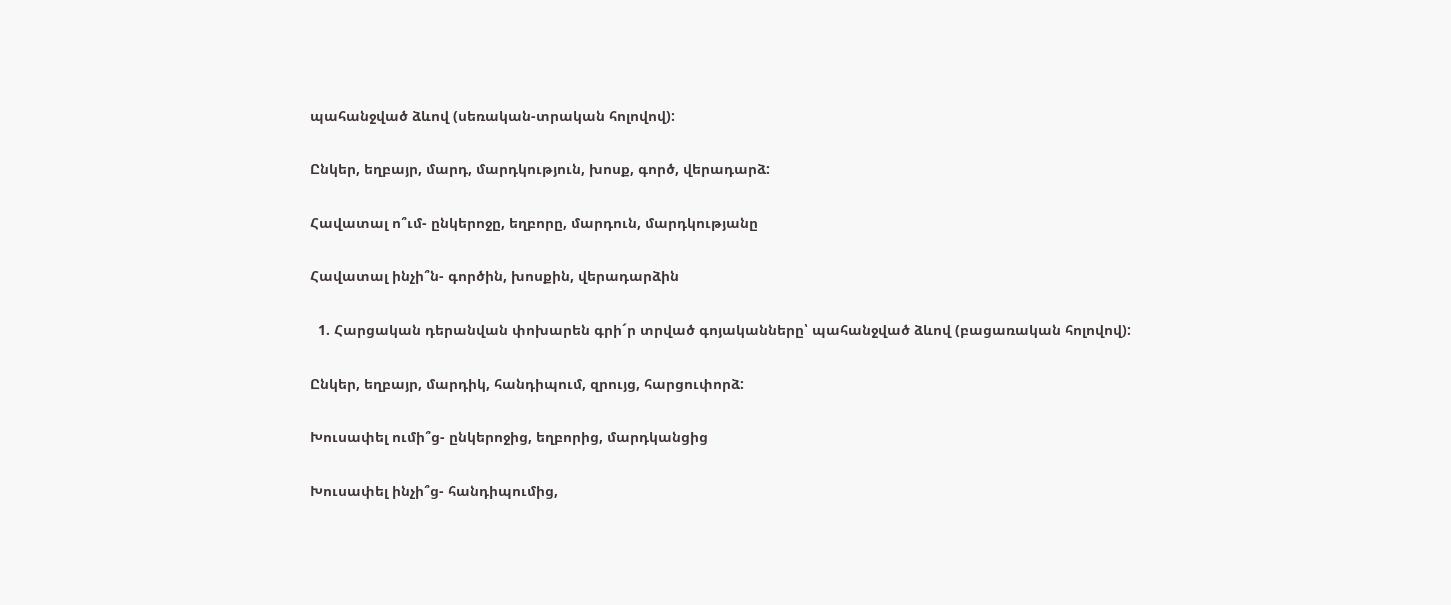պահանջված ձևով (սեռական-տրական հոլովով):

Ընկեր, եղբայր, մարդ, մարդկություն, խոսք, գործ, վերադարձ:

Հավատալ ո՞ւմ- ընկերոջը, եղբորը, մարդուն, մարդկությանը

Հավատալ ինչի՞ն- գործին, խոսքին, վերադարձին

  1. Հարցական դերանվան փոխարեն գրի´ր տրված գոյականները՝ պահանջված ձևով (բացառական հոլովով):

Ընկեր, եղբայր, մարդիկ, հանդիպում, զրույց, հարցուփորձ:

Խուսափել ումի՞ց- ընկերոջից, եղբորից, մարդկանցից

Խուսափել ինչի՞ց- հանդիպումից,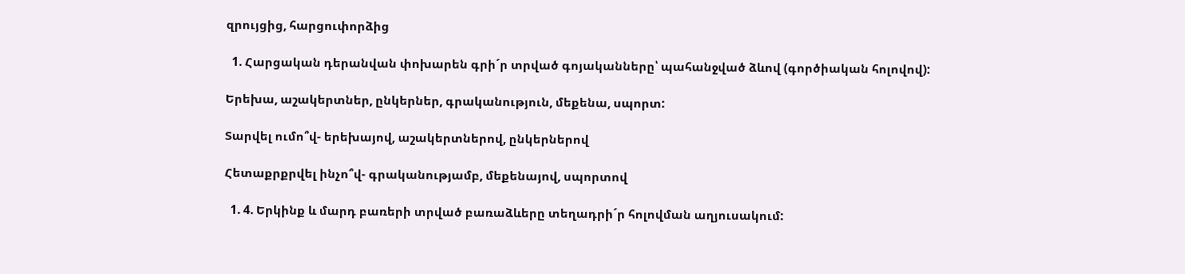զրույցից, հարցուփորձից

  1. Հարցական դերանվան փոխարեն գրի´ր տրված գոյականները՝ պահանջված ձևով (գործիական հոլովով):

Երեխա, աշակերտներ, ընկերներ, գրականություն, մեքենա, սպորտ:

Տարվել ումո՞վ- երեխայով, աշակերտներով, ընկերներով

Հետաքրքրվել ինչո՞վ- գրականությամբ, մեքենայով, սպորտով

  1. 4. Երկինք և մարդ բառերի տրված բառաձևերը տեղադրի´ր հոլովման աղյուսակում: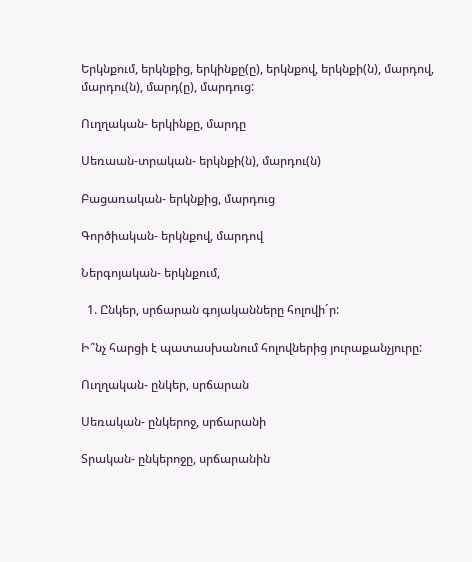Երկնքում, երկնքից, երկինքը(ը), երկնքով, երկնքի(ն), մարդով, մարդու(ն), մարդ(ը), մարդուց:

Ուղղական- երկինքը, մարդը

Սեռաան-տրական- երկնքի(ն), մարդու(ն)

Բացառական- երկնքից, մարդուց

Գործիական- երկնքով, մարդով

Ներգոյական- երկնքում,

  1. Ընկեր, սրճարան գոյականները հոլովի´ր:

Ի՞նչ հարցի է պատասխանում հոլովներից յուրաքանչյուրը:

Ուղղական- ընկեր, սրճարան

Սեռական- ընկերոջ, սրճարանի

Տրական- ընկերոջը, սրճարանին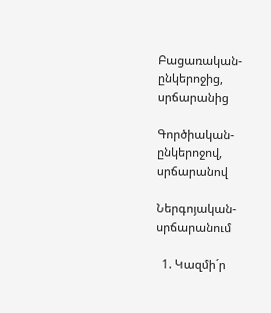Բացառական- ընկերոջից, սրճարանից

Գործիական- ընկերոջով, սրճարանով

Ներգոյական- սրճարանում

  1. Կազմի´ր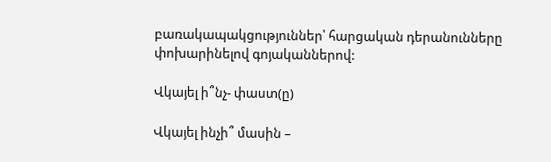բառակապակցություններ՝ հարցական դերանունները փոխարինելով գոյականներով:

Վկայել ի՞նչ- փաստ(ը)

Վկայել ինչի՞ մասին –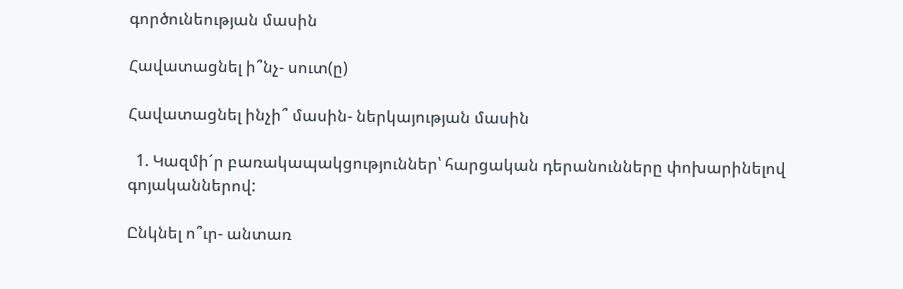գործունեության մասին

Հավատացնել ի՞նչ- սուտ(ը)

Հավատացնել ինչի՞ մասին- ներկայության մասին

  1. Կազմի´ր բառակապակցություններ՝ հարցական դերանունները փոխարինելով գոյականներով:

Ընկնել ո՞ւր- անտառ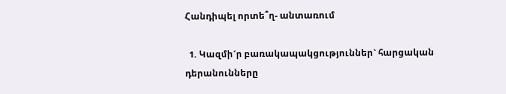Հանդիպել որտե՞ղ- անտառում

  1. Կազմի´ր բառակապակցություններ` հարցական դերանունները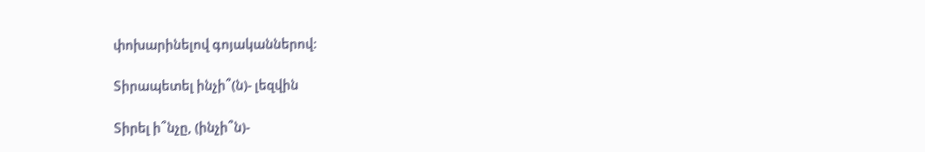փոխարինելով գոյականներով:

Տիրապետել ինչի՞(ն)- լեզվին

Տիրել ի՞նչը, (ինչի՞ն)-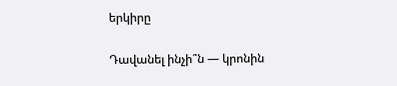երկիրը

Դավանել ինչի՞ն — կրոնին